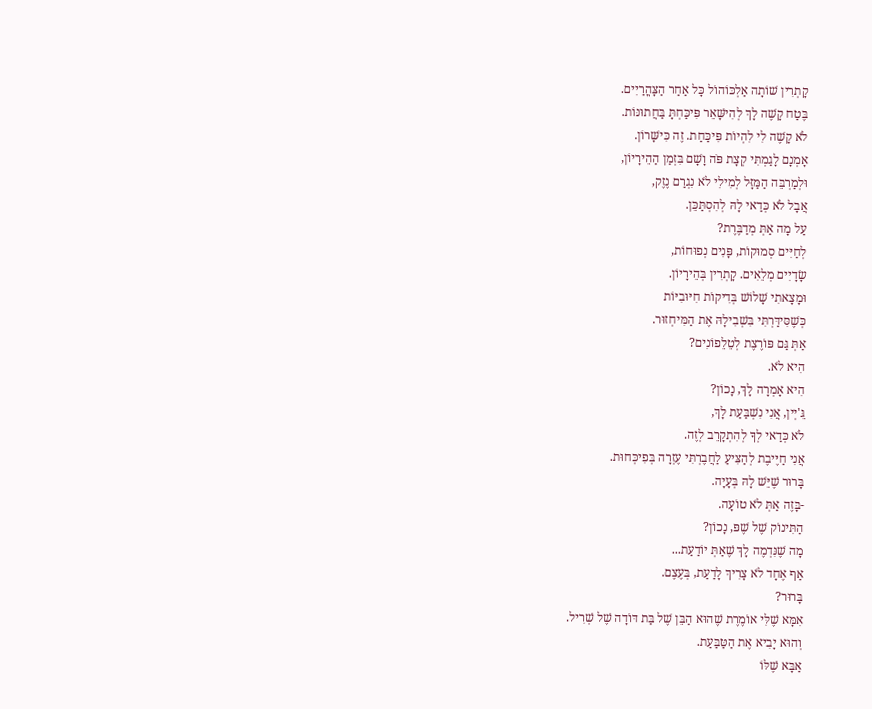קָתְרִין שׁוֹתָה אַלְכּוֹהוֹל כָּל אַחַר הַצָּהֳרַיִים.
בֶּטַח קָשֶׁה לָךְ לְהִישָּׁאֵר פִּיכַּחְתָּ בַּחֲתוּנּוֹת.
לֹא קָשֶׁה לִי לִהְיוֹת פִּיכַּחַת. זֶה כִּישָּׁרוֹן.
אָמְנָם לָגַמְתִּי קְצָת פֹּה וָשָׁם בִּזְמַן הַהֵירָיוֹן,
וּלְמַרְבֵּה הַמַּזָּל לְמִילִי לֹא נִגְרַם נֶזֶק,
אֲבָל לֹא כְּדַאי לָהּ לְהִסְתַּכֵּן.
עַל מָה אַתְּ מְדַבֶּרֶת?
לְחַיִּים סְמוּקוֹת, פָּנִים נְפוּחוֹת,
שָׂדָיִים מְלֵאִים. קָתְרִין בְּהֵירָיוֹן.
וּמָצָאתִי שָׁלוֹשׁ בְּדִיקוֹת חִיּוּבִיּוֹת
כְּשֶׁסִּידַּרְתִּי בִּשְׁבִילָהּ אֶת הַמִּיחְזוּר.
אַתְּ גַּם פּוֹרֶצֶת לְטֵלֵפוֹנִים?
הִיא לֹא.
הִיא אָמְרָה לָךְ, נָכוֹן?
גֵּ'יְין, אֲנִי נִשְׁבַּעַת לָךְ,
לֹא כְּדַאי לְךָ לְהִתְקָרֵב לְזֶה.
אֲנִי חַיֶּיבֶת לְהַצִּיעַ לַחֲבֶרְתִּי עֶזְרָה בְּפִיכְּחוּת.
בָּרוּר שֶׁיֵּשׁ לָהּ בְּעָיָה.
-בָּזֶה אַתְּ לֹא טוֹעָה.
הַתִּינוֹק שֶׁל שֶׁפּ, נָכוֹן?
מָה שֶׁנִּדְמֶה לָךְ שֶׁאַתְּ יוֹדַעַת...
אַף אֶחָד לֹא צָרִיךְ לָדַעַת, בְּעֶצֶם.
בָּרוּר?
אִמָּא שֶׁלִּי אוֹמֶרֶת שֶׁהוּא הַבֵּן שֶׁל בַּת דּוֹדָה שֶׁל שְׁרִיל.
וְהוּא יָבִיא אֶת הַטַּבַּעַת.
אַבָּא שֶׁלּוֹ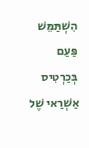הִשְׁתַּמֵּשׁ פַּעַם
בְּכַרְטִיס אַשְׁרַאי שֶׁל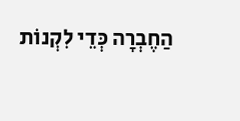הַחֶבְרָה כְּדֵי לִקְנוֹת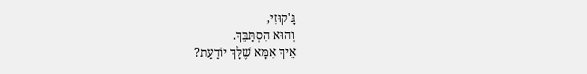גָּ'קוּזִי,
וְהוּא הִסְתַּבֵּךְ.
אֵיךְ אִמָּא שֶׁלָּךְ יוֹדַעַת?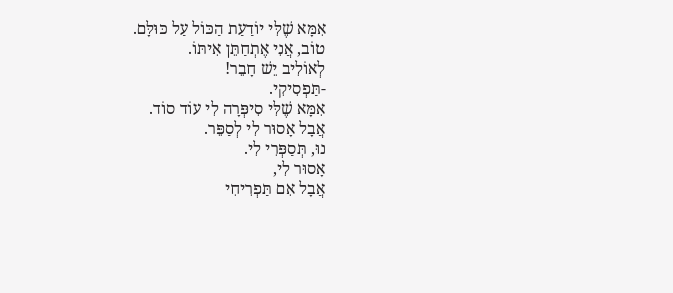אִמָּא שֶׁלִּי יוֹדַעַת הַכּוֹל עַל כּוּלָּם.
טוֹב, אֲנִי אֶתְחַתֵּן אִיתּוֹ.
לְאוֹלִיב יֵשׁ חָבֵר!
-תַּפְסִיקִי.
אִמָּא שֶׁלִּי סִיפְּרָה לִי עוֹד סוֹד.
אֲבָל אָסוּר לִי לְסַפֵּר.
נוּ, תְּסַפְּרִי לִי.
אָסוּר לִי,
אֲבָל אִם תַּפְרִיחִי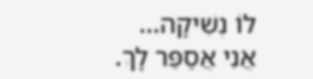לוֹ נְשִׁיקָה...
אֲנִי אֲסַפֵּר לָךְ.